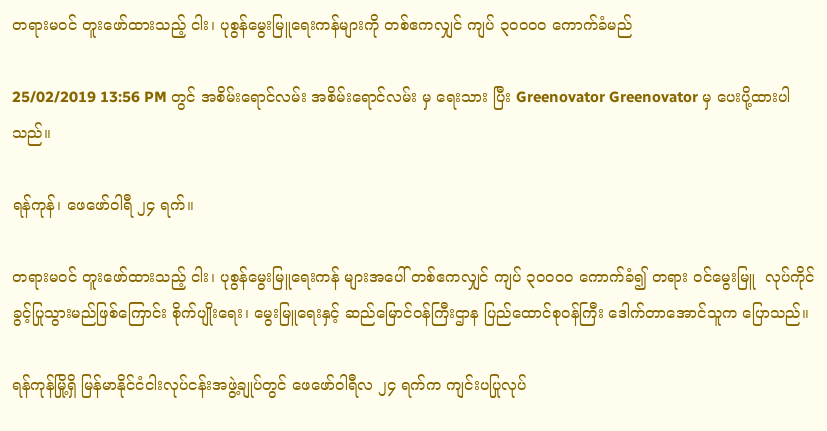တရားမဝင် တူးဖော်ထားသည့် ငါး၊ ပုစွန်မွေးမြူရေးကန်များကို တစ်ဧကလျှင် ကျပ် ၃၀၀၀၀ ကောက်ခံမည်

25/02/2019 13:56 PM တွင် အစိမ်းရောင်လမ်း အစိမ်းရောင်လမ်း မှ ရေးသား ပြီး Greenovator Greenovator မှ ပေးပို့ထားပါသည်။

ရန်ကုန်၊ ဖေဖော်ဝါရီ ၂၄ ရက်။

တရားမဝင် တူးဖော်ထားသည့် ငါး၊ ပုစွန်မွေးမြူရေးကန် များအပေါ် တစ်ဧကလျှင် ကျပ် ၃၀၀၀၀ ကောက်ခံ၍ တရား ဝင်မွေးမြူ  လုပ်ကိုင်ခွင့်ပြုသွားမည်ဖြစ်ကြောင်း စိုက်ပျိုးရေး၊ မွေးမြူရေးနှင့် ဆည်မြောင်ဝန်ကြီးဌာန ပြည်ထောင်စုဝန်ကြီး ဒေါက်တာအောင်သူက ပြောသည်။

ရန်ကုန်မြို့ရှိ မြန်မာနိုင်ငံငါးလုပ်ငန်းအဖွဲ့ချုပ်တွင် ဖေဖော်ဝါရီလ ၂၄ ရက်က ကျင်းပပြုလုပ်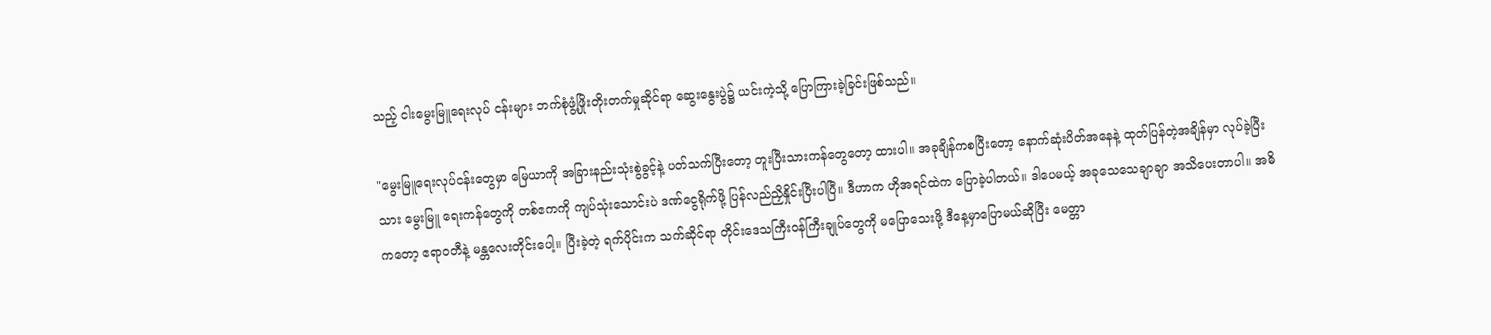သည့် ငါးမွေးမြူရေးလုပ် ငန်းများ ဘက်စုံဖွံ့ဖြိုးတိုးတက်မှုဆိုင်ရာ ဆွေးနွေးပွဲ၌ ယင်းကဲ့သို့ ပြောကြားခဲ့ခြင်းဖြစ်သည်။

"မွေးမြူရေးလုပ်ငန်းတွေမှာ မြေယာကို အခြားနည်းသုံးစွဲခွင့်နဲ့ ပတ်သက်ပြီးတော့ တူးပြီးသားကန်တွေတော့ ထားပါ။ အခုချိန်ကစပြီးတော့ နောက်ဆုံးပိတ်အနေနဲ့ ထုတ်ပြန်တဲ့အချိန်မှာ လုပ်ခဲ့ပြီးသား မွေးမြူ ရေးကန်တွေကို တစ်ဧကကို ကျပ်သုံးသောင်းပဲ ဒဏ်ငွေရိုက်ဖို့ ပြန်လည်ညှိနှိုင်းပြီးပါပြီ။ ဒီဟာက ဟိုအရင်ထဲက ပြောခဲ့ပါတယ်။ ဒါပေမယ့် အခုသေသေချာချာ အသိပေးတာပါ။ အဓိကတော့ ဧရာဝတီနဲ့ မန္တလေးတိုင်းပေါ့။ ပြီးခဲ့တဲ့ ရက်ပိုင်းက သက်ဆိုင်ရာ တိုင်းဒေသကြီးဝန်ကြီးချုပ်တွေကို မပြောသေးဖို့ ဒီနေ့မှာပြောမယ်ဆိုပြီး မေတ္တာ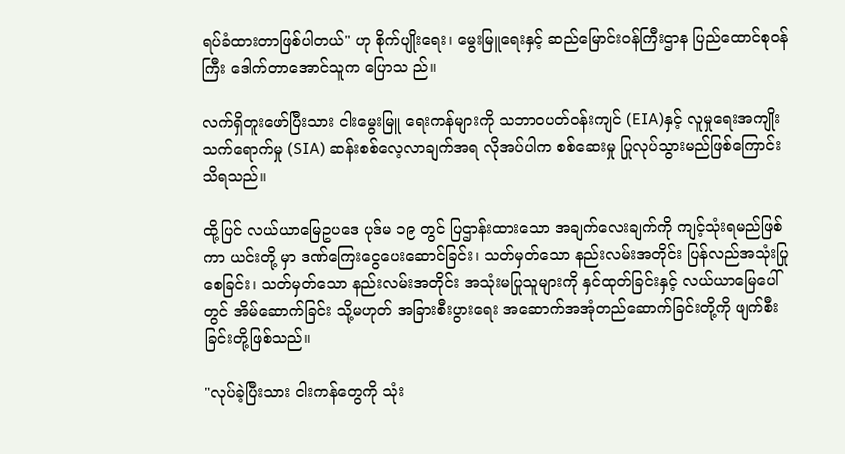ရပ်ခံထားတာဖြစ်ပါတယ်" ဟု စိုက်ပျိုးရေး၊ မွေးမြူရေးနှင့် ဆည်မြောင်းဝန်ကြီးဌာန ပြည်ထောင်စုဝန်ကြီး ဒေါက်တာအောင်သူက ပြောသ ည်။

လက်ရှိတူးဖော်ပြီးသား ငါးမွေးမြူ ရေးကန်များကို သဘာဝပတ်ဝန်းကျင် (EIA)နှင့် လူမှုရေးအကျိုးသက်ရောက်မှု (SIA) ဆန်းစစ်လေ့လာချက်အရ လိုအပ်ပါက စစ်ဆေးမှု ပြုလုပ်သွားမည်ဖြစ်ကြောင်း သိရသည်။

ထို့ပြင် လယ်ယာမြေဥပဒေ ပုဒ်မ ၁၉ တွင် ပြဌာန်းထားသော အချက်လေးချက်ကို ကျင့်သုံးရမည်ဖြစ်ကာ ယင်းတို့ မှာ ဒဏ်ကြေးငွေပေးဆောင်ခြင်း၊ သတ်မှတ်သော နည်းလမ်းအတိုင်း ပြန်လည်အသုံးပြုစေခြင်း၊ သတ်မှတ်သော နည်းလမ်းအတိုင်း အသုံးမပြုသူများကို နှင်ထုတ်ခြင်းနှင့် လယ်ယာမြေပေါ်တွင် အိမ်ဆောက်ခြင်း သို့မဟုတ် အခြားစီးပွားရေး အဆောက်အအုံတည်ဆောက်ခြင်းတို့ကို ဖျက်စီးခြင်းတို့ဖြစ်သည်။

"လုပ်ခဲ့ပြီးသား ငါးကန်တွေကို သုံး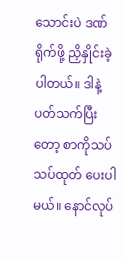သောင်းပဲ ဒဏ်ရိုက်ဖို့ ညှိနှိုင်းခဲ့ပါတယ်။ ဒါနဲ့ပတ်သက်ပြီးတော့ စာကိုသပ်သပ်ထုတ် ပေးပါမယ်။ နောင်လုပ်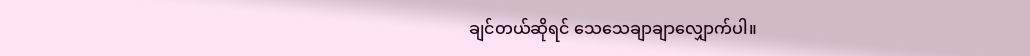ချင်တယ်ဆိုရင် သေသေချာချာလျှောက်ပါ။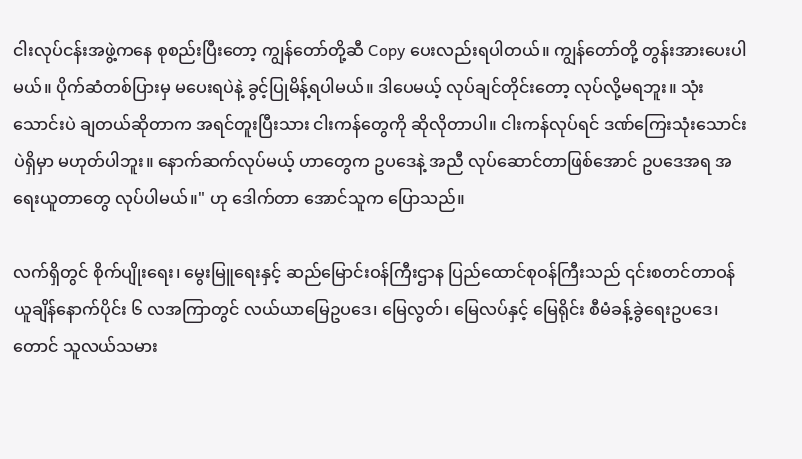ငါးလုပ်ငန်းအဖွဲ့ကနေ စုစည်းပြီးတော့ ကျွန်တော်တို့ဆီ Copy ပေးလည်းရပါတယ်။ ကျွန်တော်တို့ တွန်းအားပေးပါမယ်။ ပိုက်ဆံတစ်ပြားမှ မပေးရပဲနဲ့ ခွင့်ပြုမိန့်ရပါမယ်။ ဒါပေမယ့် လုပ်ချင်တိုင်းတော့ လုပ်လို့မရဘူး။ သုံးသောင်းပဲ ချတယ်ဆိုတာက အရင်တူးပြီးသား ငါးကန်တွေကို ဆိုလိုတာပါ။ ငါးကန်လုပ်ရင် ဒဏ်ကြေးသုံးသောင်းပဲရှိမှာ မဟုတ်ပါဘူး။ နောက်ဆက်လုပ်မယ့် ဟာတွေက ဥပဒေနဲ့ အညီ လုပ်ဆောင်တာဖြစ်အောင် ဥပဒေအရ အရေးယူတာတွေ လုပ်ပါမယ်။" ဟု ဒေါက်တာ အောင်သူက ပြောသည်။

လက်ရှိတွင် စိုက်ပျိုးရေး၊ မွေးမြူရေးနှင့် ဆည်မြောင်းဝန်ကြီးဌာန ပြည်ထောင်စုဝန်ကြီးသည် ၎င်းစတင်တာဝန်ယူချိန်နောက်ပိုင်း ၆ လအကြာတွင် လယ်ယာမြေဥပဒေ၊ မြေလွတ်၊ မြေလပ်နှင့် မြေရိုင်း စီမံခန့်ခွဲရေးဥပဒေ၊ တောင် သူလယ်သမား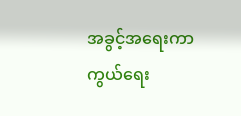အခွင့်အရေးကာကွယ်ရေး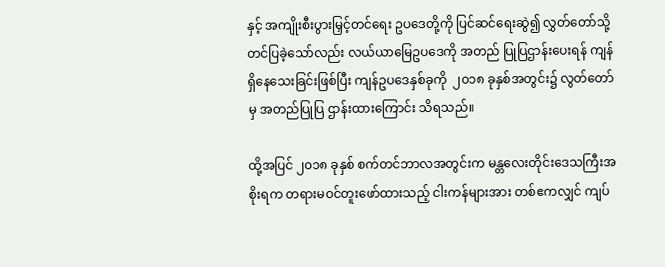နှင့် အကျိုးစီးပွားမြှင့်တင်ရေး ဥပဒေတို့ကို ပြင်ဆင်ရေးဆွဲ၍ လွှတ်တော်သို့ တင်ပြခဲ့သော်လည်း လယ်ယာမြေဥပဒေကို အတည် ပြုပြဌာန်းပေးရန် ကျန်ရှိနေသေးခြင်းဖြစ်ပြီး ကျန်ဥပဒေနှစ်ခုကို  ၂၀၁၈ ခုနှစ်အတွင်း၌ လွတ်တော်မှ အတည်ပြုပြ ဌာန်းထားကြောင်း သိရသည်။

ထို့အပြင် ၂၀၁၈ ခုနှစ် စက်တင်ဘာလအတွင်းက မန္တလေးတိုင်းဒေသကြီးအစိုးရက တရားမဝင်တူးဖော်ထားသည့် ငါးကန်များအား တစ်ဧကလျှင် ကျပ်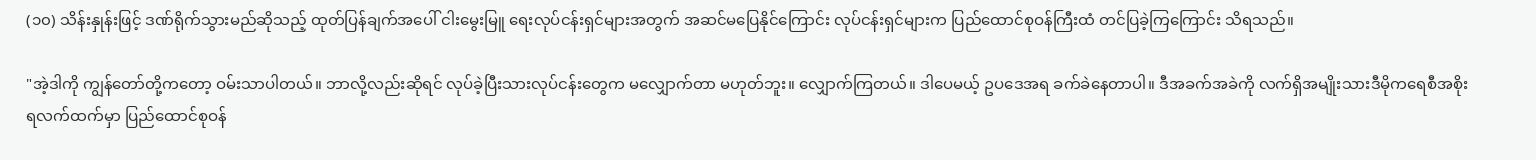(၁၀) သိန်းနှုန်းဖြင့် ဒဏ်ရိုက်သွားမည်ဆိုသည့် ထုတ်ပြန်ချက်အပေါ် ငါးမွေးမြူ ရေးလုပ်ငန်းရှင်များအတွက် အဆင်မပြေနိုင်ကြောင်း လုပ်ငန်းရှင်များက ပြည်ထောင်စုဝန်ကြီးထံ တင်ပြခဲ့ကြကြောင်း သိရသည်။

"အဲ့ဒါကို ကျွန်တော်တို့ကတော့ ဝမ်းသာပါတယ်။ ဘာလို့လည်းဆိုရင် လုပ်ခဲ့ပြီးသားလုပ်ငန်းတွေက မလျှောက်တာ မဟုတ်ဘူး။ လျှောက်ကြတယ်။ ဒါပေမယ့် ဥပဒေအရ ခက်ခဲနေတာပါ။ ဒီအခက်အခဲကို လက်ရှိအမျိုးသားဒီမိုကရေစီအစိုးရလက်ထက်မှာ ပြည်ထောင်စုဝန်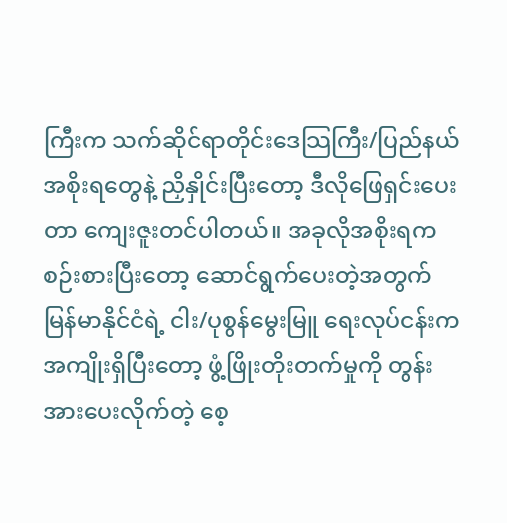ကြီးက သက်ဆိုင်ရာတိုင်းဒေသြကြီး/ပြည်နယ်အစိုးရတွေနဲ့ ညှိနှိုင်းပြီးတော့ ဒီလိုဖြေရှင်းပေးတာ ကျေးဇူးတင်ပါတယ်။ အခုလိုအစိုးရက စဉ်းစားပြီးတော့ ဆောင်ရွက်ပေးတဲ့အတွက် မြန်မာနိုင်ငံရဲ့ ငါး/ပုစွန်မွေးမြူ ရေးလုပ်ငန်းက အကျိုးရှိပြီးတော့ ဖွံ့ဖြိုးတိုးတက်မှုကို တွန်းအားပေးလိုက်တဲ့ စေ့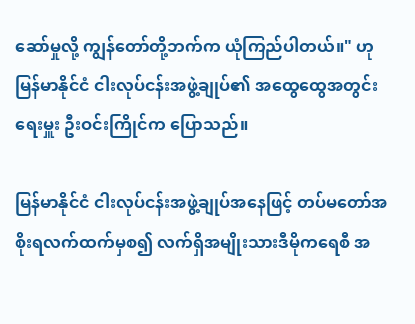ဆော်မှုလို့ ကျွန်တော်တို့ဘက်က ယုံကြည်ပါတယ်။" ဟု မြန်မာနိုင်ငံ ငါးလုပ်ငန်းအဖွဲ့ချုပ်၏ အထွေထွေအတွင်းရေးမှူး ဦးဝင်းကြိုင်က ပြောသည်။

မြန်မာနိုင်ငံ ငါးလုပ်ငန်းအဖွဲ့ချုပ်အနေဖြင့် တပ်မတော်အစိုးရလက်ထက်မှစ၍ လက်ရှိအမျိုးသားဒီမိုကရေစီ အ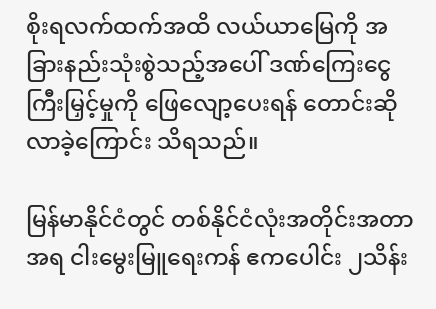စိုးရလက်ထက်အထိ လယ်ယာမြေကို အခြားနည်းသုံးစွဲသည့်အပေါ် ဒဏ်ကြေးငွေကြီးမြှင့်မှုကို ဖြေလျော့ပေးရန် တောင်းဆိုလာခဲ့ကြောင်း သိရသည်။

မြန်မာနိုင်ငံတွင် တစ်နိုင်ငံလုံးအတိုင်းအတာအရ ငါးမွေးမြူရေးကန် ဧကပေါင်း ၂သိန်း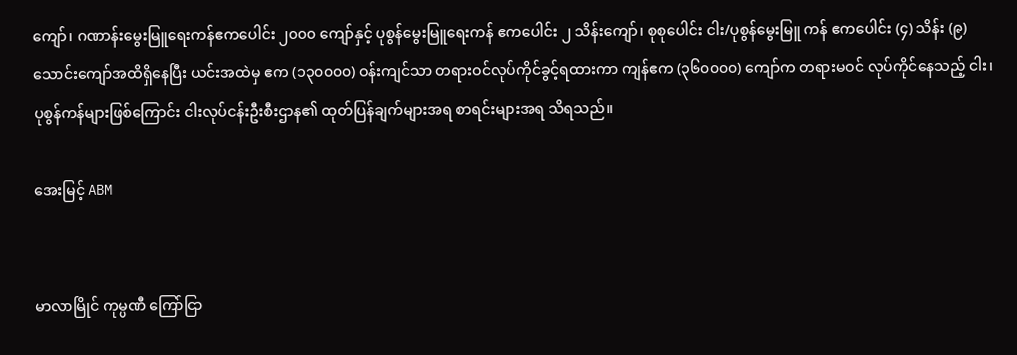ကျော်၊ ဂဏာန်းမွေးမြူရေးကန်ဧကပေါင်း ၂၀၀၀ ကျော်နှင့် ပုစွန်မွေးမြူရေးကန် ဧကပေါင်း ၂ သိန်းကျော်၊ စုစုပေါင်း ငါး/ပုစွန်မွေးမြူ ကန် ဧကပေါင်း (၄) သိန်း (၉) သောင်းကျော်အထိရှိနေပြီး ယင်းအထဲမှ ဧက (၁၃၀၀၀၀) ဝန်းကျင်သာ တရားဝင်လုပ်ကိုင်ခွင့်ရထားကာ ကျန်ဧက (၃၆၀၀၀၀) ကျော်က တရားမဝင် လုပ်ကိုင်နေသည့် ငါး၊ ပုစွန်ကန်များဖြစ်ကြောင်း ငါးလုပ်ငန်းဦးစီးဌာန၏ ထုတ်ပြန်ချက်များအရ စာရင်းများအရ သိရသည်။

အေးမြင့် ABM


မာလာမြိုင် ကုမ္ပဏီ ကြော်ငြာ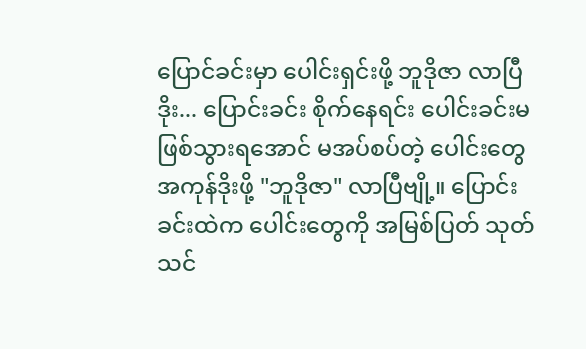ပြောင်ခင်းမှာ ပေါင်းရှင်းဖို့ ဘူဒိုဇာ လာပြီ ဒိုး... ပြောင်းခင်း စိုက်နေရင်း ပေါင်းခင်းမဖြစ်သွားရအောင် မအပ်စပ်တဲ့ ပေါင်းတွေအကုန်ဒိုးဖို့ "ဘူဒိုဇာ" လာပြီဗျို့။ ပြောင်းခင်းထဲက ပေါင်းတွေကို အမြစ်ပြတ် သုတ်သင်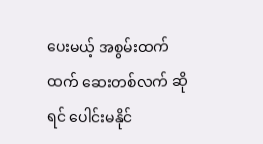ပေးမယ့် အစွမ်းထက်ထက် ဆေးတစ်လက် ဆိုရင် ပေါင်းမနိုင်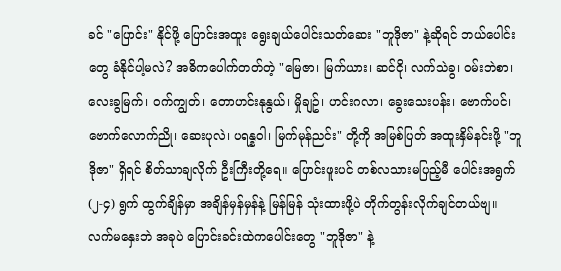ခင် "ပြောင်း" နိုင်ဖို့ ပြောင်းအထူး ရွေးချယ်ပေါင်းသတ်ဆေး "ဘူဒိုဇာ" နဲ့ဆိုရင် ဘယ်ပေါင်းတွေ ခံနိုင်ပါ့မလဲ? အဓိကပေါက်တတ်တဲ့ "မြေဇာ၊ မြက်ယား၊ ဆင်ငို၊ လက်သဲခွ၊ ဝမ်းဘဲစာ၊ လေးခွမြက်၊ ဝက်ကျွတ်၊ တောဟင်းနုနွယ်၊ မှိုချဥ်၊ ဟင်းဂလာ၊ ခွေးသေးပန်း၊ ဗောက်ပင်၊ ဗောက်လောက်ညို၊ ဆေးပုလဲ၊ ပရန္နဝါ၊ မြက်မုန်ညင်း" တို့ကို အမြစ်ပြတ် အထူးနှိမ်နင်းဖို့ "ဘူဒိုဇာ" ရှိရင် စိတ်သာချလိုက် ဦးကြီးတို့ရေ။ ပြောင်းဖူးပင် တစ်လသားမပြည့်မီ ပေါင်းအရွက် (၂-၄) ရွက် ထွက်ချိန်မှာ အချိန်မှန်မှန်နဲ့ မြန်မြန် သုံးထားဖို့ပဲ တိုက်တွန်းလိုက်ချင်တယ်ဗျ။ လက်မနှေးဘဲ အခုပဲ ပြောင်းခင်းထဲကပေါင်းတွေ "ဘူဒိုဇာ" နဲ့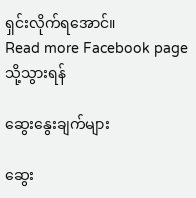ရှင်းလိုက်ရအောင်။
Read more Facebook page သို့သွားရန်

ဆွေးနွေးချက်များ

ဆွေး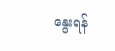နွေးရန်